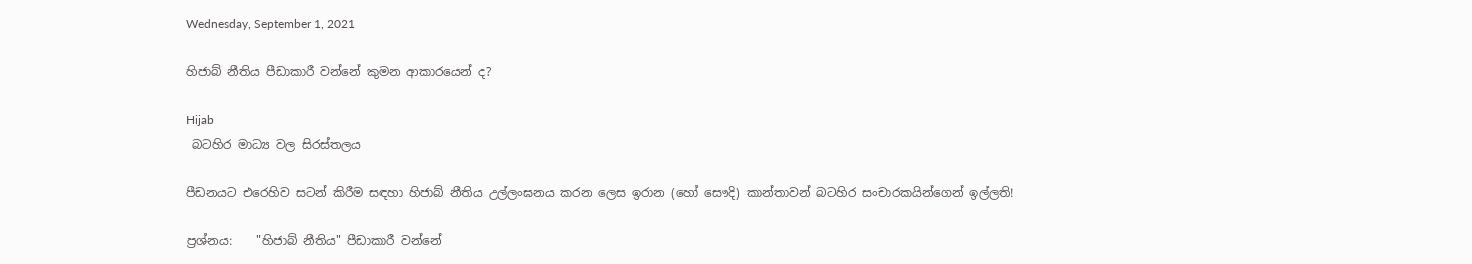Wednesday, September 1, 2021

හිජාබ් නීතිය පීඩාකාරී වන්නේ කුමන ආකාරයෙන් ද?

Hijab
 බටහිර මාධ්‍ය වල සිරස්තලය

පීඩනයට එරෙහිව සටන් කිරීම සඳහා හිජාබ් නීතිය උල්ලංඝනය කරන ලෙස ඉරාන (හෝ සෞදි) කාන්තාවන් බටහිර සංචාරකයින්ගෙන් ඉල්ලති!

ප්‍රශ්නය:    "හිජාබ් නීතිය" පීඩාකාරී වන්නේ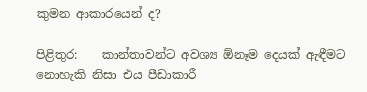කුමන ආකාරයෙන් ද?

පිළිතුර:    කාන්තාවන්ට අවශ්‍ය ඕනෑම දෙයක් ඇඳීමට නොහැකි නිසා එය පීඩාකාරී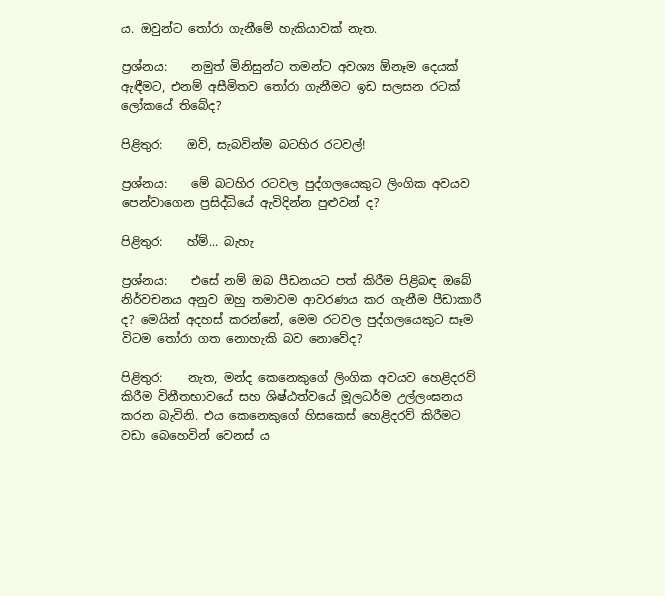ය. ඔවුන්ට තෝරා ගැනීමේ හැකියාවක් නැත.

ප්‍රශ්නය:    නමුත් මිනිසුන්ට තමන්ට අවශ්‍ය ඕනෑම දෙයක් ඇඳීමට, එනම් අසීමිතව තෝරා ගැනීමට ඉඩ සලසන රටක් ලෝකයේ තිබේද?

පිළිතුර:    ඔව්, සැබවින්ම බටහිර රටවල්!

ප්‍රශ්නය:    මේ බටහිර රටවල පුද්ගලයෙකුට ලිංගික අවයව පෙන්වාගෙන ප්‍රසිද්ධියේ ඇවිදින්න පුළුවන් ද?

පිළිතුර:    හ්ම්... බැහැ

ප්‍රශ්නය:    එසේ නම් ඔබ පීඩනයට පත් කිරීම පිළිබඳ ඔබේ නිර්වචනය අනුව ඔහු තමාවම ආවරණය කර ගැනීම පීඩාකාරී ද? මෙයින් අදහස් කරන්නේ, මෙම රටවල පුද්ගලයෙකුට සෑම විටම තෝරා ගත නොහැකි බව නොවේද?

පිළිතුර:    නැත, මන්ද කෙනෙකුගේ ලිංගික අවයව හෙළිදරව් කිරීම විනීතභාවයේ සහ ශිෂ්ඨත්වයේ මූලධර්ම උල්ලංඝනය කරන බැවිනි. එය කෙනෙකුගේ හිසකෙස් හෙළිදරව් කිරීමට වඩා බෙහෙවින් වෙනස් ය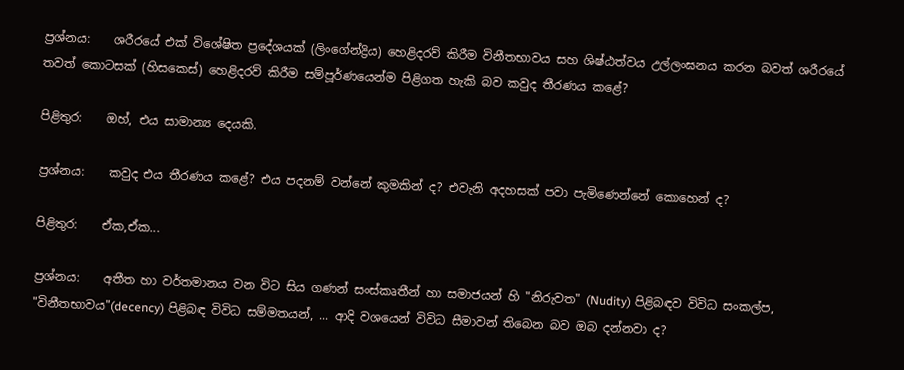ප්‍රශ්නය:    ශරීරයේ එක් විශේෂිත ප්‍රදේශයක් (ලිංගේන්ද්‍රිය) හෙළිදරව් කිරීම විනීතභාවය සහ ශිෂ්ඨත්වය උල්ලංඝනය කරන බවත් ශරීරයේ තවත් කොටසක් (හිසකෙස්) හෙළිදරව් කිරීම සම්පූර්ණයෙන්ම පිළිගත හැකි බව කවුද තීරණය කළේ?

පිළිතුර:    ඔහ්, එය සාමාන්‍ය දෙයකි.

ප්‍රශ්නය:    කවුද එය තීරණය කළේ? එය පදනම් වන්නේ කුමකින් ද? එවැනි අදහසක් පවා පැමිණෙන්නේ කොහෙන් ද?

පිළිතුර:    ඒක,ඒක...

ප්‍රශ්නය:    අතීත හා වර්තමානය වන විට සිය ගණන් සංස්කෘතීන් හා සමාජයන් හි "නිරුවත" (Nudity) පිළිබඳව විවිධ සංකල්ප, "විනීතභාවය"(decency) පිළිබඳ විවිධ සම්මතයන්, ... ආදි වශයෙන් විවිධ සීමාවන් තිබෙන බව ඔබ දන්නවා ද?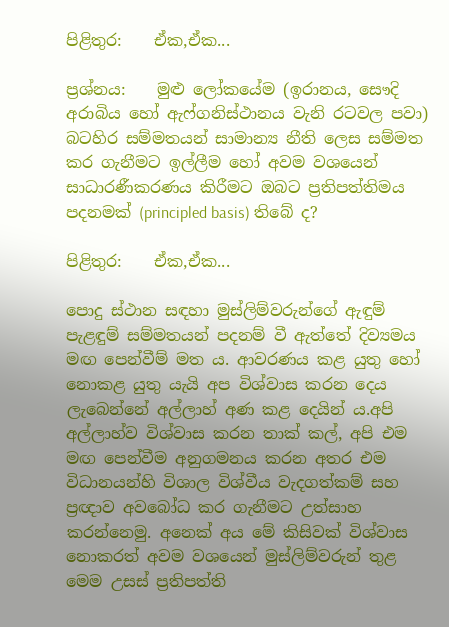පිළිතුර:    ඒක,ඒක...

ප්‍රශ්නය:    මුළු ලෝකයේම (ඉරානය, සෞදි අරාබිය හෝ ඇෆ්ගනිස්ථානය වැනි රටවල පවා) බටහිර සම්මතයන් සාමාන්‍ය නීති ලෙස සම්මත කර ගැනීමට ඉල්ලීම හෝ අවම වශයෙන් සාධාරණීකරණය කිරීමට ඔබට ප්‍රතිපත්තිමය පදනමක් (principled basis) තිබේ ද?

පිළිතුර:    ඒක,ඒක...

පොදු ස්ථාන සඳහා මුස්ලිම්වරුන්ගේ ඇඳුම් පැළඳුම් සම්මතයන් පදනම් වී ඇත්තේ දිව්‍යමය මඟ පෙන්වීම් මත ය. ආවරණය කළ යුතු හෝ නොකළ යුතු යැයි අප විශ්වාස කරන දෙය ලැබෙන්නේ අල්ලාහ් අණ කළ දෙයින් ය.අපි අල්ලාහ්ව විශ්වාස කරන තාක් කල්, අපි එම මඟ පෙන්වීම අනුගමනය කරන අතර එම විධානයන්හි විශාල විශ්වීය වැදගත්කම් සහ ප්‍රඥාව අවබෝධ කර ගැනීමට උත්සාහ කරන්නෙමු. අනෙක් අය මේ කිසිවක් විශ්වාස නොකරත් අවම වශයෙන් මුස්ලිම්වරුන් තුළ මෙම උසස් ප්‍රතිපත්ති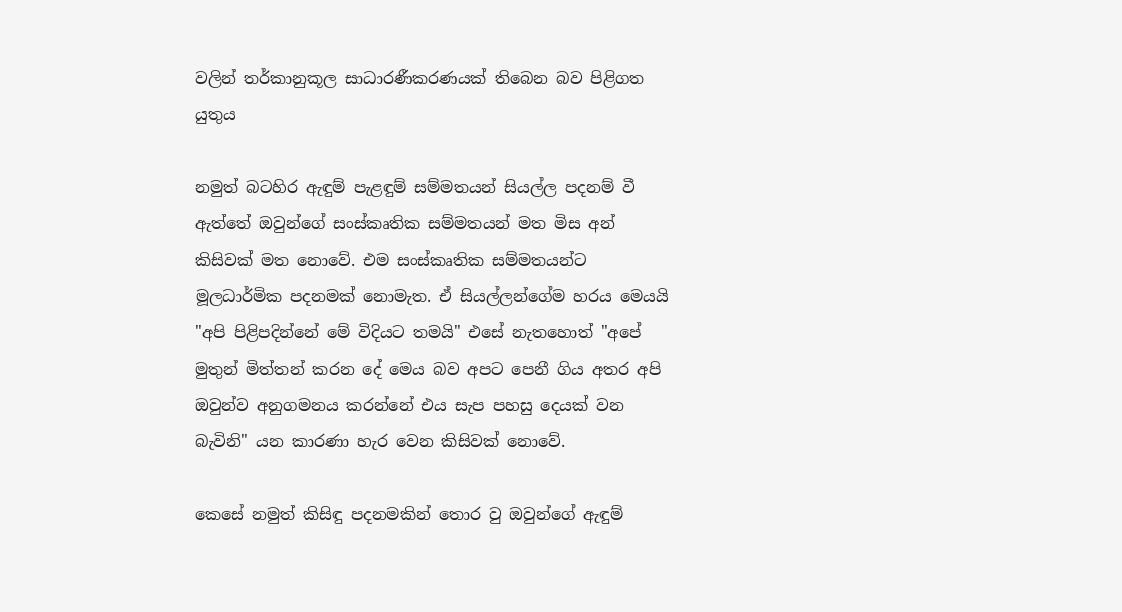වලින් තර්කානුකූල සාධාරණීකරණයක් තිබෙන බව පිළිගත යුතුය

නමුත් බටහිර ඇඳුම් පැළඳුම් සම්මතයන් සියල්ල පදනම් වී ඇත්තේ ඔවුන්ගේ සංස්කෘතික සම්මතයන් මත මිස අන් කිසිවක් මත නොවේ. එම සංස්කෘතික සම්මතයන්ට මූලධාර්මික පදනමක් නොමැත. ඒ සියල්ලන්ගේම හරය මෙයයි "අපි පිළිපදින්නේ මේ විදියට තමයි" එසේ නැතහොත් "අපේ මුතුන් මිත්තන් කරන දේ මෙය බව අපට පෙනී ගිය අතර අපි ඔවුන්ව අනුගමනය කරන්නේ එය සැප පහසු දෙයක් වන බැවිනි" යන කාරණා හැර වෙන කිසිවක් නොවේ.

කෙසේ නමුත් කිසිඳු පදනමකින් තොර වු ඔවුන්ගේ ඇඳුම්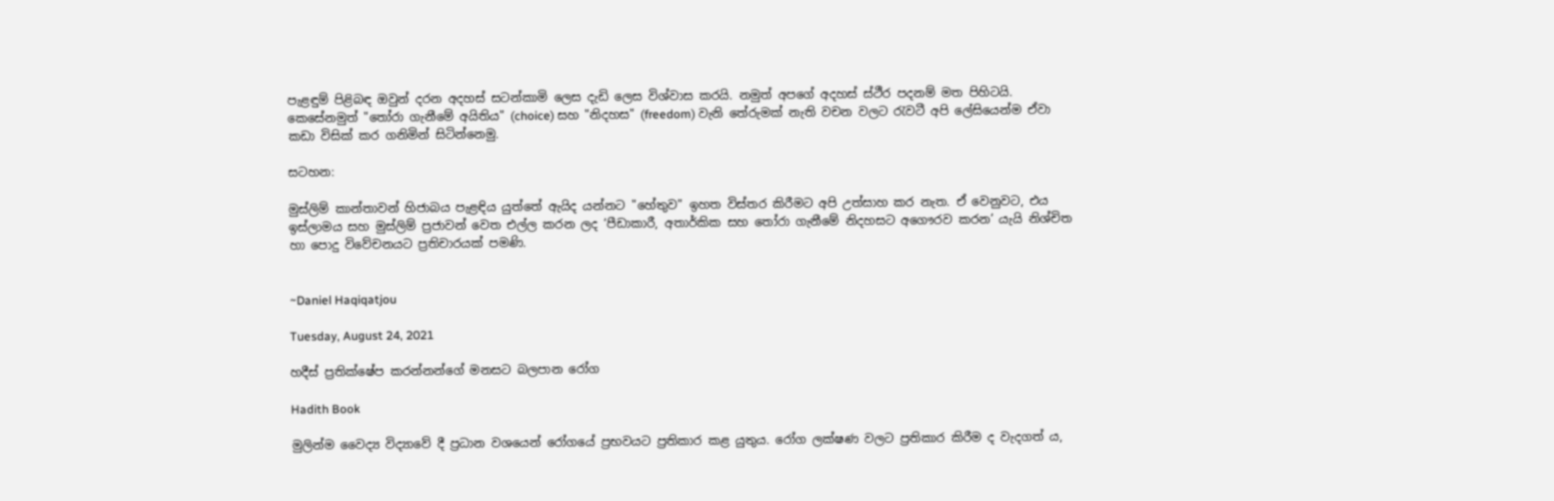පැළඳුම් පිළිබඳ ඔවුන් දරන අදහස් සටන්කාමි ලෙස දැඩි ලෙස විශ්වාස කරයි. නමුත් අපගේ අදහස් ස්ථීර පදනම් මත පිහිටයි. කෙසේනමුත් "තෝරා ගැනීමේ අයිතිය" (choice) සහ "නිදහස" (freedom) වැනි තේරුමක් නැති වචන වලට රැවටී අපි ලේසියෙන්ම ඒවා කඩා විසික් කර ගනිමින් සිටින්නෙමු.

සටහන:

මුස්ලිම් කාන්තාවන් හිජාබය පැළඳිය යුත්තේ ඇයිද යන්නට "හේතුව" ඉහත විස්තර කිරීමට අපි උත්සාහ කර නැත. ඒ වෙනුවට, එය ඉස්ලාමය සහ මුස්ලිම් ප්‍රජාවන් වෙත එල්ල කරන ලද ‘පීඩාකාරී, අතාර්කික සහ තෝරා ගැනීමේ නිදහසට අගෞරව කරන’ යැයි නිශ්චිත හා පොදු විවේචනයට ප්‍රතිචාරයක් පමණි.


~Daniel Haqiqatjou

Tuesday, August 24, 2021

හදීස් ප්‍රතික්ෂේප කරන්නන්ගේ මනසට බලපාන රෝග

Hadith Book

මුලින්ම වෛද්‍ය විද්‍යාවේ දී ප්‍රධාන වශයෙන් රෝගයේ ප්‍රභවයට ප්‍රතිකාර කළ යුතුය. රෝග ලක්ෂණ වලට ප්‍රතිකාර කිරීම ද වැදගත් ය,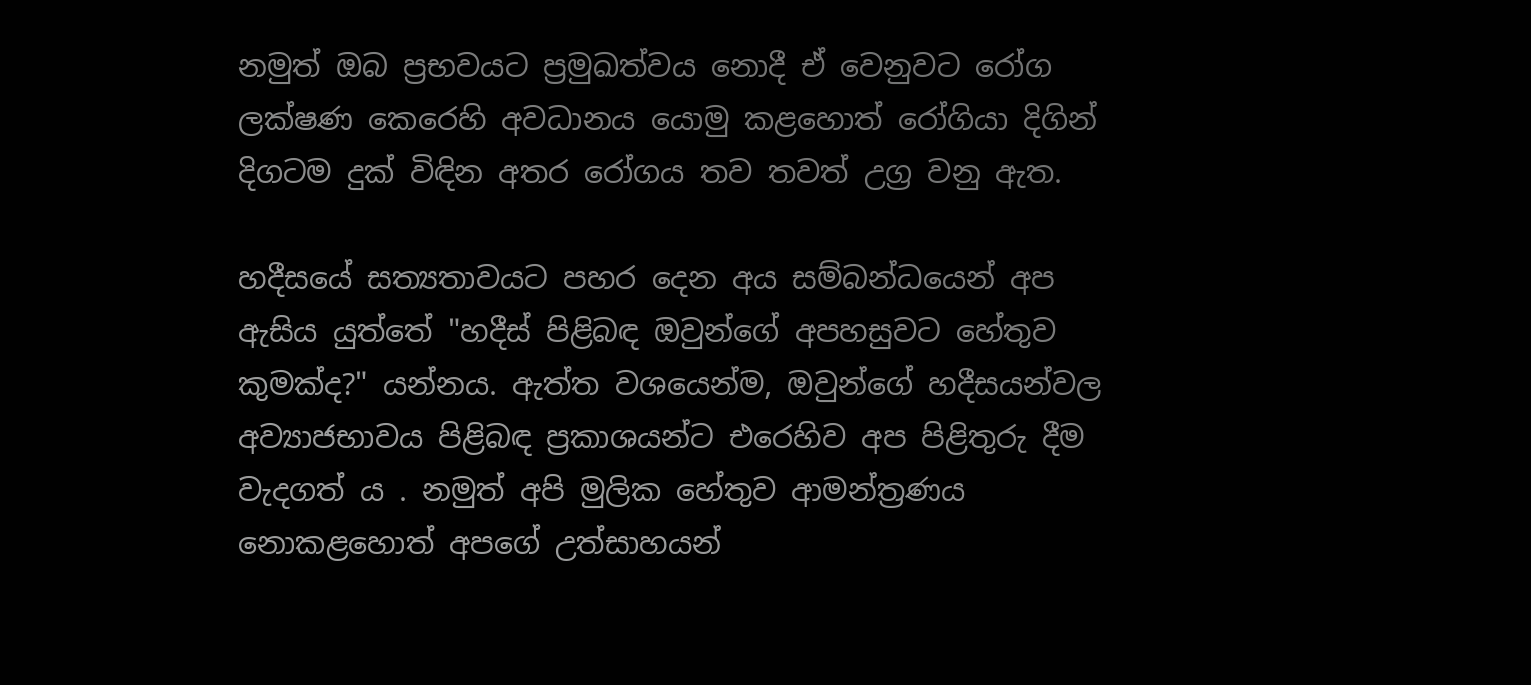නමුත් ඔබ ප්‍රභවයට ප්‍රමුඛත්වය නොදී ඒ වෙනුවට රෝග ලක්ෂණ කෙරෙහි අවධානය යොමු කළහොත් රෝගියා දිගින් දිගටම දුක් විඳින අතර රෝගය තව තවත් උග්‍ර වනු ඇත.

හදීසයේ සත්‍යතාවයට පහර දෙන අය සම්බන්ධයෙන් අප ඇසිය යුත්තේ "හදීස් පිළිබඳ ඔවුන්ගේ අපහසුවට හේතුව කුමක්ද?" යන්නය. ඇත්ත වශයෙන්ම, ඔවුන්ගේ හදීසයන්වල අව්‍යාජභාවය පිළිබඳ ප්‍රකාශයන්ට එරෙහිව අප පිළිතුරු දීම වැදගත් ය . නමුත් අපි මුලික හේතුව ආමන්ත්‍රණය නොකළහොත් අපගේ උත්සාහයන්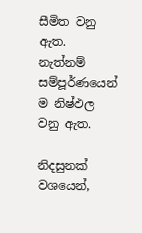සීමිත වනු ඇත. නැත්නම් සම්පූර්ණයෙන් ම නිෂ්ඵල වනු ඇත.

නිදසුනක් වශයෙන්,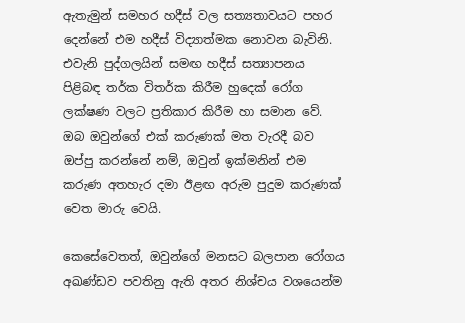ඇතැමුන් සමහර හදීස් වල සත්‍යතාවයට පහර දෙන්නේ එම හදීස් විද්‍යාත්මක නොවන බැවිනි. එවැනි පුද්ගලයින් සමඟ හදීස් සත්‍යාපනය පිළිබඳ තර්ක විතර්ක කිරීම හුදෙක් රෝග ලක්ෂණ වලට ප්‍රතිකාර කිරීම හා සමාන වේ. ඔබ ඔවුන්ගේ එක් කරුණක් මත වැරදී බව ඔප්පු කරන්නේ නම්, ඔවුන් ඉක්මනින් එම කරුණ අතහැර දමා ඊළඟ අරුම පුදුම කරුණක් වෙත මාරු වෙයි.

කෙසේවෙතත්, ඔවුන්ගේ මනසට බලපාන රෝගය අඛණ්ඩව පවතිනු ඇති අතර නිශ්චය වශයෙන්ම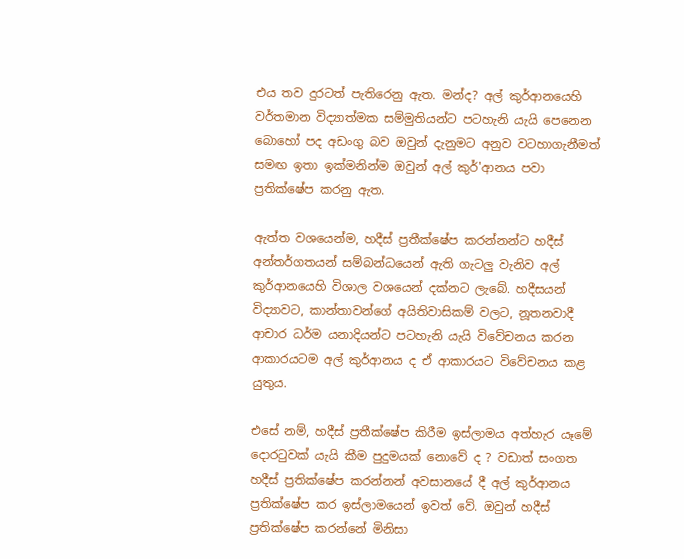එය තව දුරටත් පැතිරෙනු ඇත. මන්ද? අල් කුර්ආනයෙහි වර්තමාන විද්‍යාත්මක සම්මුතියන්ට පටහැනි යැයි පෙනෙන බොහෝ පද අඩංගු බව ඔවුන් දැනුමට අනුව වටහාගැනීමත් සමඟ ඉතා ඉක්මනින්ම ඔවුන් අල් කුර්'ආනය පවා ප්‍රතික්ෂේප කරනු ඇත.

ඇත්ත වශයෙන්ම, හදීස් ප්‍රතීක්ෂේප කරන්නන්ට හදීස් අන්තර්ගතයන් සම්බන්ධයෙන් ඇති ගැටලු වැනිව අල් කුර්ආනයෙහි විශාල වශයෙන් දක්නට ලැබේ. හදීසයන් විද්‍යාවට, කාන්තාවන්ගේ අයිතිවාසිකම් වලට, නූතනවාදී ආචාර ධර්ම යනාදියන්ට පටහැනි යැයි විවේචනය කරන ආකාරයටම අල් කුර්ආනය ද ඒ ආකාරයට විවේචනය කළ යුතුය.

එසේ නම්, හදීස් ප්‍රතීක්ෂේප කිරීම ඉස්ලාමය අත්හැර යෑමේ දොරටුවක් යැයි කීම පුදුමයක් නොවේ ද ? වඩාත් සංගත හදීස් ප්‍රතික්ෂේප කරන්නන් අවසානයේ දී අල් කුර්ආනය ප්‍රතික්ෂේප කර ඉස්ලාමයෙන් ඉවත් වේ. ඔවුන් හදීස් ප්‍රතික්ෂේප කරන්නේ මිනිසා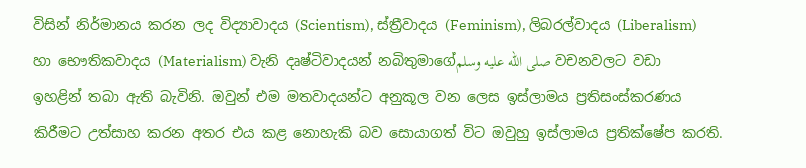විසින් නිර්මානය කරන ලද විද්‍යාවාදය (Scientism), ස්ත්‍රීවාදය (Feminism), ලිබරල්වාදය (Liberalism) හා භෞතිකවාදය (Materialism) වැනි දෘෂ්ටිවාදයන් නබිතුමාගේصلى الله عليه وسلم වචනවලට වඩා ඉහළින් තබා ඇති බැවිනි. ඔවුන් එම මතවාදයන්ට අනුකූල වන ලෙස ඉස්ලාමය ප්‍රතිසංස්කරණය කිරීමට උත්සාහ කරන අතර එය කළ නොහැකි බව සොයාගත් විට ඔවුහු ඉස්ලාමය ප්‍රතික්ෂේප කරති.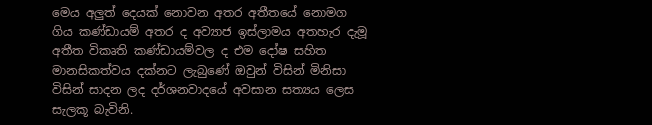මෙය අලුත් දෙයක් නොවන අතර අතීතයේ නොමග ගිය කණ්ඩායම් අතර ද අව්‍යාජ ඉස්ලාමය අතහැර දැමූ අතීත විකෘති කණ්ඩායම්වල ද එම දෝෂ සහිත මානසිකත්වය දක්නට ලැබුණේ ඔවුන් විසින් මිනිසා විසින් සාදන ලද දර්ශනවාදයේ අවසාන සත්‍යය ලෙස සැලකූ බැවිනි.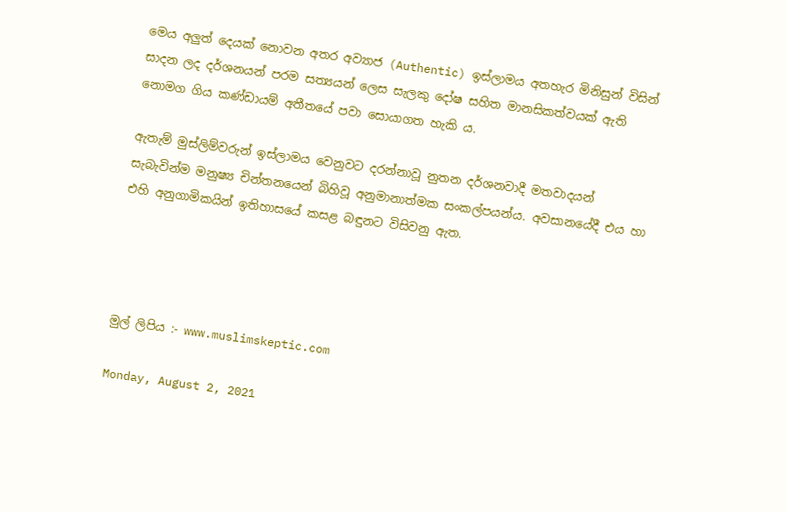මෙය අලුත් දෙයක් නොවන අතර අව්‍යාජ (Authentic) ඉස්ලාමය අතහැර මිනිසුන් විසින් සාදන ලද දර්ශනයන් පරම සත්‍යයන් ලෙස සැලකු දෝෂ සහිත මානසිකත්වයක් ඇති නොමග ගිය කණ්ඩායම් අතීතයේ පවා සොයාගත හැකි ය.

ඇතැම් මුස්ලිම්වරුන් ඉස්ලාමය වෙනුවට දරන්නාවූ නුතන දර්ශනවාදී මතවාදයන් සැබැවින්ම මනුෂ්‍ය චින්තනයෙන් බිහිවූ අනුමානාත්මක සංකල්පයන්ය. අවසානයේදී එය හා එහි අනුගාමිකයින් ඉතිහාසයේ කසළ බඳුනට විසිවනු ඇත.




මුල් ලිපිය :- www.muslimskeptic.com

Monday, August 2, 2021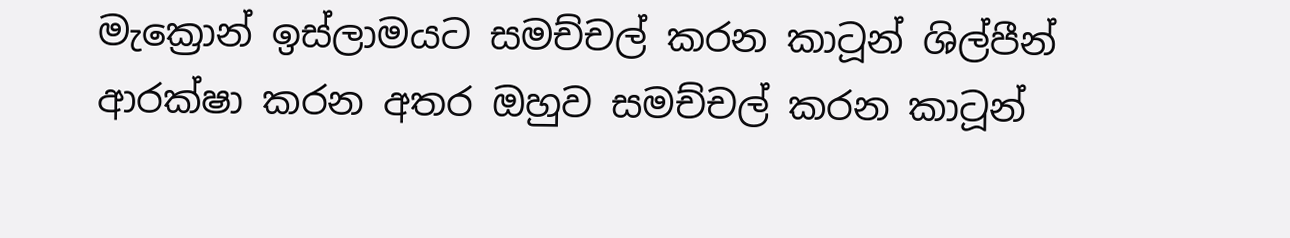මැක්‍රොන් ඉස්ලාමයට සමච්චල් කරන කාටූන් ශිල්පීන් ආරක්ෂා කරන අතර ඔහුව සමච්චල් කරන කාටූන්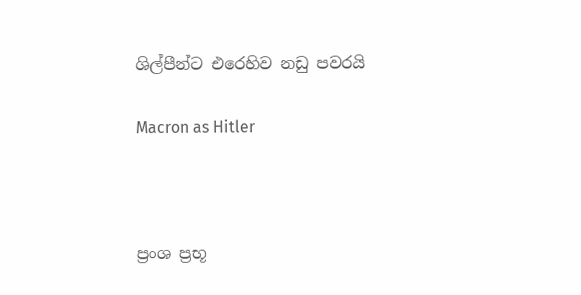ශිල්පීන්ට එරෙහිව නඩු පවරයි

Macron as Hitler



ප්‍රංශ ප්‍රභූ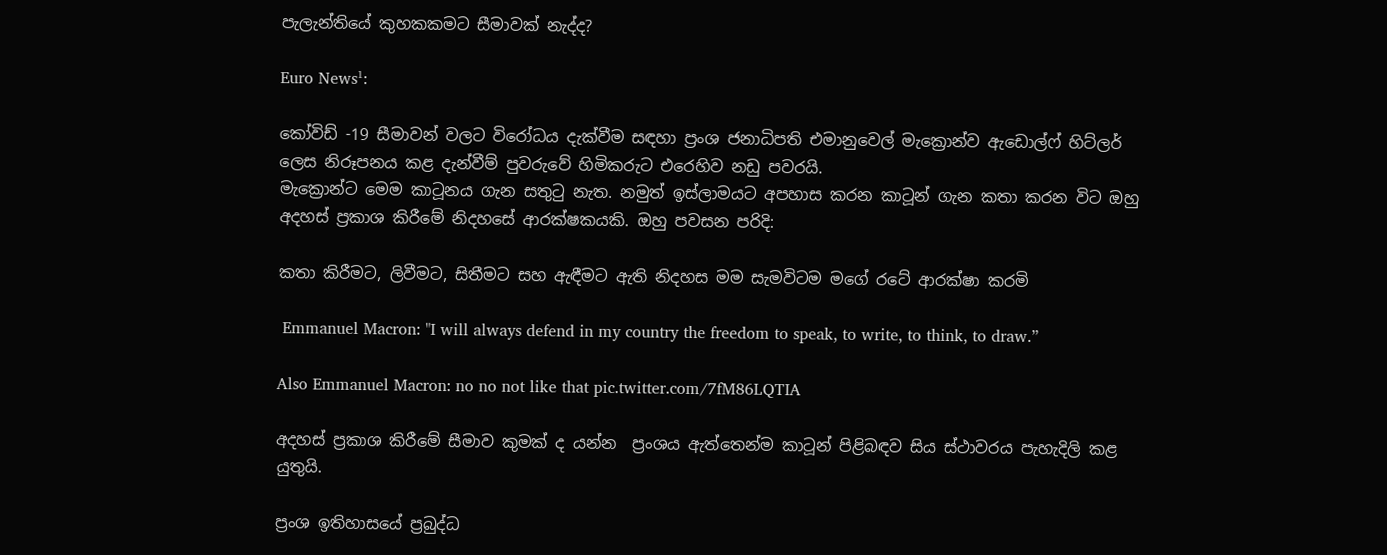පැලැන්තියේ කුහකකමට සීමාවක් නැද්ද?

Euro News¹:

කෝවිඩ් -19 සීමාවන් වලට විරෝධය දැක්වීම සඳහා ප්‍රංශ ජනාධිපති එමානුවෙල් මැක්‍රොන්ව ඇඩොල්ෆ් හිට්ලර් ලෙස නිරූපනය කළ දැන්වීම් පුවරුවේ හිමිකරුට එරෙහිව නඩු පවරයි.
මැක්‍රොන්ට මෙම කාටූනය ගැන සතුටු නැත. නමුත් ඉස්ලාමයට අපහාස කරන කාටූන් ගැන කතා කරන විට ඔහු අදහස් ප්‍රකාශ කිරීමේ නිදහසේ ආරක්ෂකයකි. ඔහු පවසන පරිදි:

කතා කිරීමට, ලිවීමට, සිතීමට සහ ඇඳීමට ඇති නිදහස මම සැමවිටම මගේ රටේ ආරක්ෂා කරමි

 Emmanuel Macron: "I will always defend in my country the freedom to speak, to write, to think, to draw.”

Also Emmanuel Macron: no no not like that pic.twitter.com/7fM86LQTIA

අදහස් ප්‍රකාශ කිරීමේ සීමාව කුමක් ද යන්න  ප්‍රංශය ඇත්තෙන්ම කාටූන් පිළිබඳව සිය ස්ථාවරය පැහැදිලි කළ යුතුයි.

ප්‍රංශ ඉතිහාසයේ ප්‍රබුද්ධ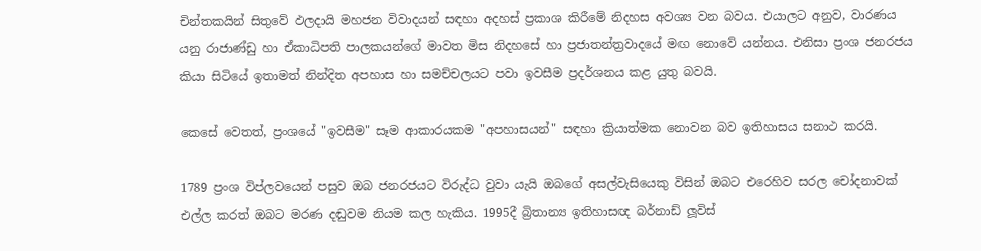චින්තකයින් සිතුවේ ඵලදායි මහජන විවාදයන් සඳහා අදහස් ප්‍රකාශ කිරීමේ නිදහස අවශ්‍ය වන බවය. එයාලට අනුව, වාරණය යනු රාජාණ්ඩු හා ඒකාධිපති පාලකයන්ගේ මාවත මිස නිදහසේ හා ප්‍රජාතන්ත්‍රවාදයේ මඟ නොවේ යන්නය. එනිසා ප්‍රංශ ජනරජය කියා සිටියේ ඉතාමත් නින්දිත අපහාස හා සමච්චලයට පවා ඉවසීම ප්‍රදර්ශනය කළ යුතු බවයි.

කෙසේ වෙතත්, ප්‍රංශයේ "ඉවසීම" සෑම ආකාරයකම "අපහාසයන්" සඳහා ක්‍රියාත්මක නොවන බව ඉතිහාසය සනාථ කරයි.

1789 ප්‍රංශ විප්ලවයෙන් පසුව ඔබ ජනරජයට විරුද්ධ වුවා යැයි ඔබගේ අසල්වැසියෙකු විසින් ඔබට එරෙහිව සරල චෝදනාවක් එල්ල කරත් ඔබට මරණ දඬුවම නියම කල හැකිය. 1995දී බ්‍රිතාන්‍ය ඉතිහාසඥ බර්නාඩ් ලූවිස්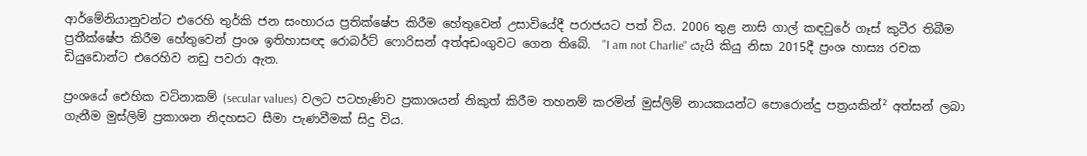ආර්මේනියානුවන්ට එරෙහි තුර්කි ජන සංහාරය ප්‍රතික්ෂේප කිරීම හේතුවෙන් උසාවියේදී පරාජයට පත් විය. 2006 තුළ නාසි ගාල් කඳවුරේ ගෑස් කුටීර තිබීම ප්‍රතීක්ෂේප කිරීම හේතුවෙන් ප්‍රංශ ඉතිහාසඥ රොබර්ට් ෆොරිසන් අත්අඩංගුවට ගෙන තිබේ.  "I am not Charlie" යැයි කියු නිසා 2015දී ප්‍රංශ හාස්‍ය රචක ඩියුඩොන්ට එරෙහිව නඩු පවරා ඇත.

ප්‍රංශයේ ඓහික වටිනාකම් (secular values) වලට පටහැණිව ප්‍රකාශයන් නිකුත් කිරීම තහනම් කරමින් මුස්ලිම් නායකයන්ට පොරොන්දු පත්‍රයකින්² අත්සන් ලබා ගැනීම මුස්ලිම් ප්‍රකාශන නිදහසට සීමා පැණවීමක් සිදු විය.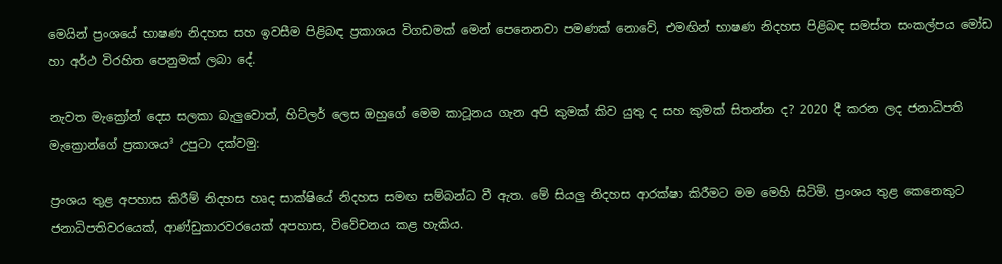මෙයින් ප්‍රංශයේ භාෂණ නිදහස සහ ඉවසීම පිළිබඳ ප්‍රකාශය විගඩමක් මෙන් පෙනෙනවා පමණක් නොවේ, එමඟින් භාෂණ නිදහස පිළිබඳ සමස්ත සංකල්පය මෝඩ හා අර්ථ විරහිත පෙනුමක් ලබා දේ.

නැවත මැක්‍රෝන් දෙස සලකා බැලුවොත්, හිට්ලර් ලෙස ඔහුගේ මෙම කාටූනය ගැන අපි කුමක් කිව යුතු ද සහ කුමක් සිතන්න ද? 2020 දී කරන ලද ජනාධිපති මැක්‍රොන්ගේ ප්‍රකාශය³ උපුටා දක්වමු:

ප්‍රංශය තුළ අපහාස කිරීම් නිදහස හෘද සාක්ෂියේ නිදහස සමඟ සම්බන්ධ වී ඇත. මේ සියලු නිදහස ආරක්ෂා කිරීමට මම මෙහි සිටිමි. ප්‍රංශය තුළ කෙනෙකුට ජනාධිපතිවරයෙක්, ආණ්ඩුකාරවරයෙක් අපහාස, විවේචනය කළ හැකිය.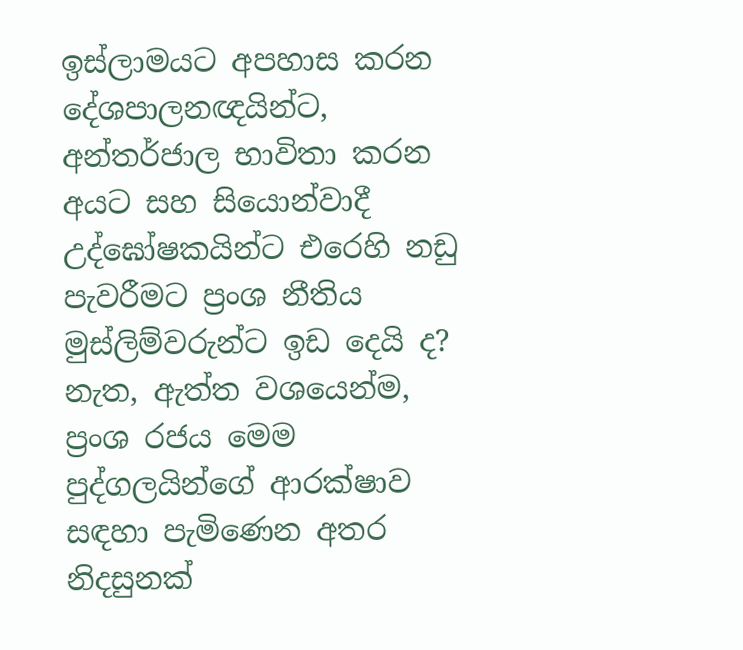ඉස්ලාමයට අපහාස කරන දේශපාලනඥයින්ට, අන්තර්ජාල භාවිතා කරන අයට සහ සියොන්වාදී උද්ඝෝෂකයින්ට එරෙහි නඩු පැවරීමට ප්‍රංශ නීතිය මුස්ලිම්වරුන්ට ඉඩ දෙයි ද? නැත, ඇත්ත වශයෙන්ම, ප්‍රංශ රජය මෙම පුද්ගලයින්ගේ ආරක්ෂාව සඳහා පැමිණෙන අතර නිදසුනක්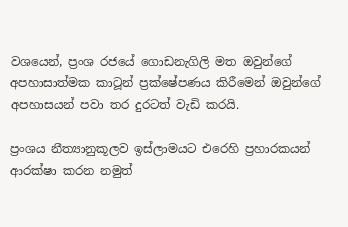වශයෙන්, ප්‍රංශ රජයේ ගොඩනැගිලි මත ඔවුන්ගේ අපහාසාත්මක කාටූන් ප්‍රක්ෂේපණය කිරීමෙන් ඔවුන්ගේ අපහාසයන් පවා තර දුරටත් වැඩි කරයි.

ප්‍රංශය නීත්‍යානුකූලව ඉස්ලාමයට එරෙහි ප්‍රහාරකයන් ආරක්ෂා කරන නමුත්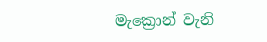මැක්‍රොන් වැනි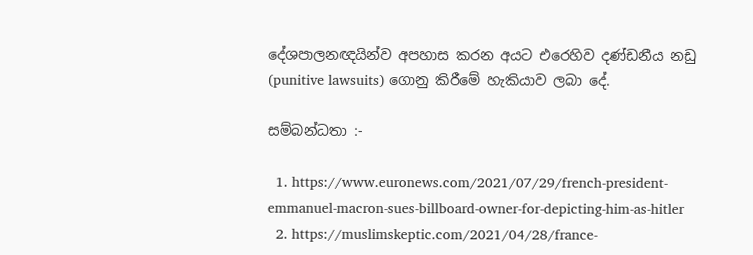දේශපාලනඥයින්ව අපහාස කරන අයට එරෙහිව දණ්ඩනීය නඩු (punitive lawsuits) ගොනු කිරීමේ හැකියාව ලබා දේ.

සම්බන්ධතා :-

  1. https://www.euronews.com/2021/07/29/french-president-emmanuel-macron-sues-billboard-owner-for-depicting-him-as-hitler
  2. https://muslimskeptic.com/2021/04/28/france-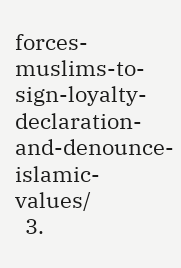forces-muslims-to-sign-loyalty-declaration-and-denounce-islamic-values/
  3.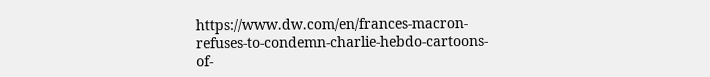https://www.dw.com/en/frances-macron-refuses-to-condemn-charlie-hebdo-cartoons-of-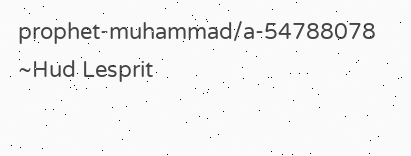prophet-muhammad/a-54788078
~Hud Lesprit